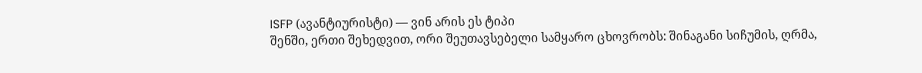ISFP (ავანტიურისტი) — ვინ არის ეს ტიპი
შენში, ერთი შეხედვით, ორი შეუთავსებელი სამყარო ცხოვრობს: შინაგანი სიჩუმის, ღრმა,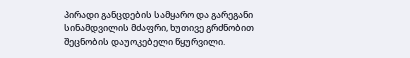პირადი განცდების სამყარო და გარეგანი სინამდვილის მძაფრი, ხუთივე გრძნობით შეცნობის დაუოკებელი წყურვილი.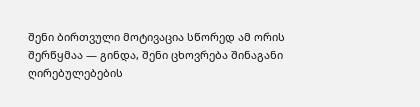შენი ბირთვული მოტივაცია სწორედ ამ ორის შერწყმაა — გინდა, შენი ცხოვრება შინაგანი ღირებულებების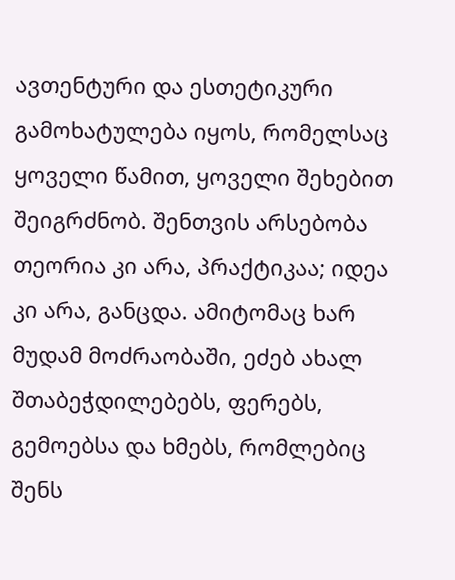ავთენტური და ესთეტიკური გამოხატულება იყოს, რომელსაც ყოველი წამით, ყოველი შეხებით შეიგრძნობ. შენთვის არსებობა თეორია კი არა, პრაქტიკაა; იდეა კი არა, განცდა. ამიტომაც ხარ მუდამ მოძრაობაში, ეძებ ახალ შთაბეჭდილებებს, ფერებს, გემოებსა და ხმებს, რომლებიც შენს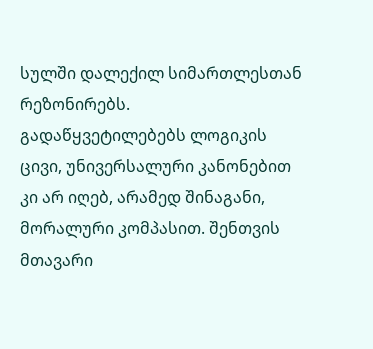სულში დალექილ სიმართლესთან რეზონირებს.
გადაწყვეტილებებს ლოგიკის ცივი, უნივერსალური კანონებით კი არ იღებ, არამედ შინაგანი, მორალური კომპასით. შენთვის მთავარი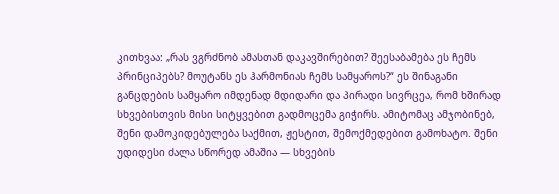კითხვაა: „რას ვგრძნობ ამასთან დაკავშირებით? შეესაბამება ეს ჩემს პრინციპებს? მოუტანს ეს ჰარმონიას ჩემს სამყაროს?“ ეს შინაგანი განცდების სამყარო იმდენად მდიდარი და პირადი სივრცეა, რომ ხშირად სხვებისთვის მისი სიტყვებით გადმოცემა გიჭირს. ამიტომაც ამჯობინებ, შენი დამოკიდებულება საქმით, ჟესტით, შემოქმედებით გამოხატო. შენი უდიდესი ძალა სწორედ ამაშია — სხვების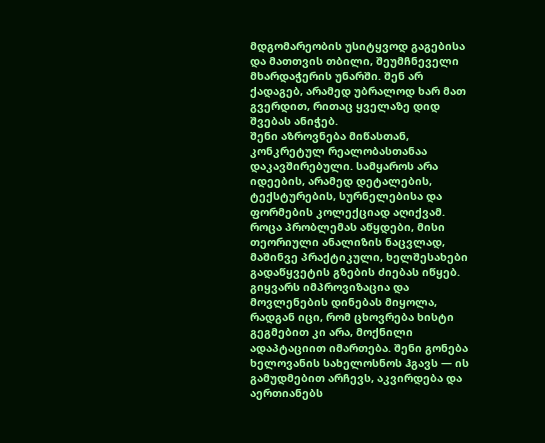მდგომარეობის უსიტყვოდ გაგებისა და მათთვის თბილი, შეუმჩნეველი მხარდაჭერის უნარში. შენ არ ქადაგებ, არამედ უბრალოდ ხარ მათ გვერდით, რითაც ყველაზე დიდ შვებას ანიჭებ.
შენი აზროვნება მიწასთან, კონკრეტულ რეალობასთანაა დაკავშირებული. სამყაროს არა იდეების, არამედ დეტალების, ტექსტურების, სურნელებისა და ფორმების კოლექციად აღიქვამ. როცა პრობლემას აწყდები, მისი თეორიული ანალიზის ნაცვლად, მაშინვე პრაქტიკული, ხელშესახები გადაწყვეტის გზების ძიებას იწყებ. გიყვარს იმპროვიზაცია და მოვლენების დინებას მიყოლა, რადგან იცი, რომ ცხოვრება ხისტი გეგმებით კი არა, მოქნილი ადაპტაციით იმართება. შენი გონება ხელოვანის სახელოსნოს ჰგავს — ის გამუდმებით არჩევს, აკვირდება და აერთიანებს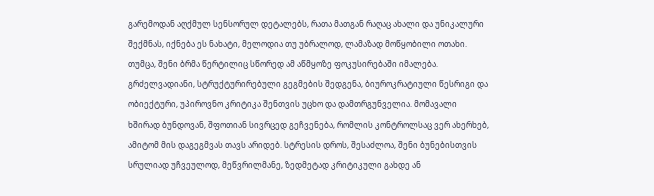გარემოდან აღქმულ სენსორულ დეტალებს, რათა მათგან რაღაც ახალი და უნიკალური შექმნას, იქნება ეს ნახატი, მელოდია თუ უბრალოდ, ლამაზად მოწყობილი ოთახი.
თუმცა, შენი ბრმა წერტილიც სწორედ ამ აწმყოზე ფოკუსირებაში იმალება. გრძელვადიანი, სტრუქტურირებული გეგმების შედგენა, ბიუროკრატიული წესრიგი და ობიექტური, უპიროვნო კრიტიკა შენთვის უცხო და დამთრგუნველია. მომავალი ხშირად ბუნდოვან, შფოთიან სივრცედ გეჩვენება, რომლის კონტროლსაც ვერ ახერხებ, ამიტომ მის დაგეგმვას თავს არიდებ. სტრესის დროს, შესაძლოა, შენი ბუნებისთვის სრულიად უჩვეულოდ, მეწვრილმანე, ზედმეტად კრიტიკული გახდე ან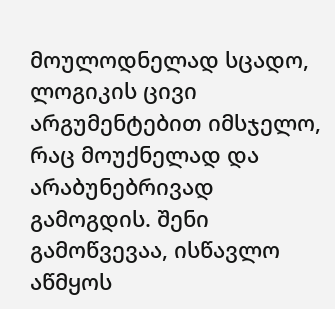მოულოდნელად სცადო, ლოგიკის ცივი არგუმენტებით იმსჯელო, რაც მოუქნელად და არაბუნებრივად გამოგდის. შენი გამოწვევაა, ისწავლო აწმყოს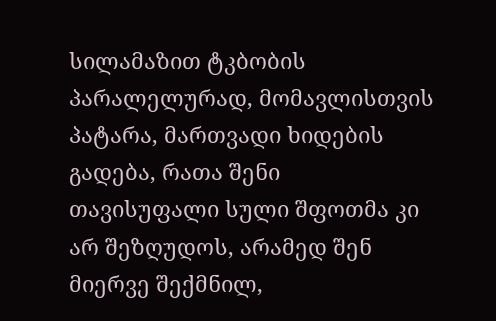სილამაზით ტკბობის პარალელურად, მომავლისთვის პატარა, მართვადი ხიდების გადება, რათა შენი თავისუფალი სული შფოთმა კი არ შეზღუდოს, არამედ შენ მიერვე შექმნილ,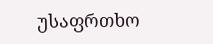უსაფრთხო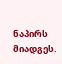ნაპირს მიადგეს.